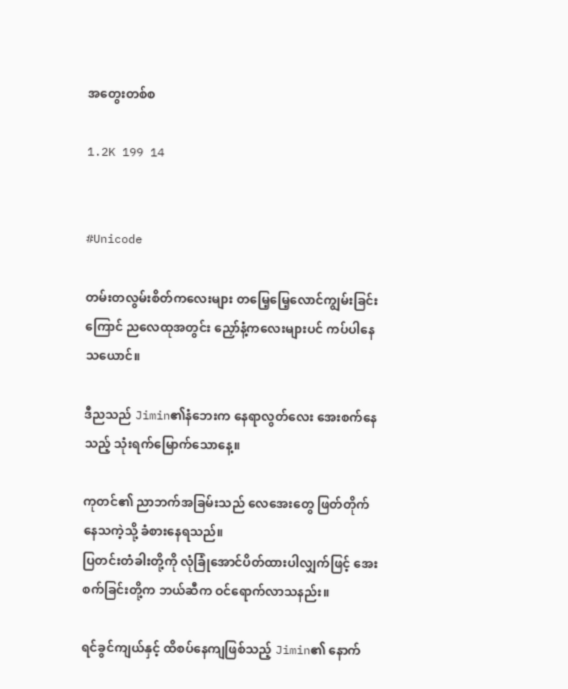အတွေးတစ်စ

1.2K 199 14


#Unicode

တမ်းတလွမ်းစိတ်ကလေးများ တမြေ့မြေ့လောင်ကျွမ်းခြင်းကြောင် ညလေထုအတွင်း ညှော်နံ့ကလေးများပင် ကပ်ပါနေသယောင်။

ဒီညသည် Jimin၏နံဘေးက နေရာလွတ်လေး အေးစက်နေသည့် သုံးရက်မြောက်သောနေ့။

ကုတင်၏ ညာဘက်အခြမ်းသည် လေအေးတွေ ဖြတ်တိုက်နေသကဲ့သို့ ခံစားနေရသည်။
ပြတင်းတံခါးတို့ကို လုံခြုံအောင်ပိတ်ထားပါလျှက်ဖြင့် အေးစက်ခြင်းတို့က ဘယ်ဆီက ဝင်ရောက်လာသနည်း။

ရင်ခွင်ကျယ်နှင့် ထိစပ်နေကျဖြစ်သည့် Jimin၏ နောက်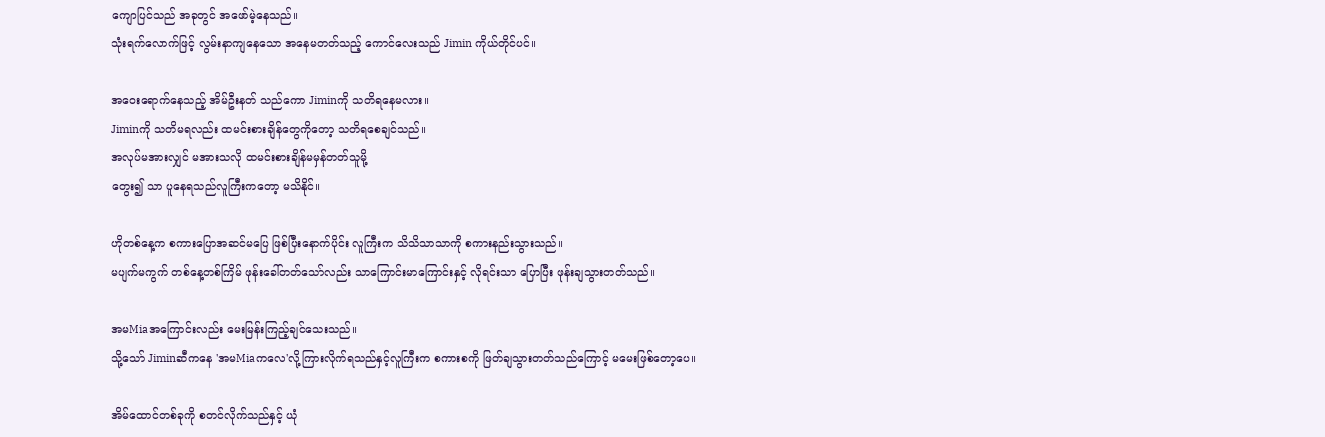ကျောပြင်သည် အခုတွင် အဖော်မဲ့နေသည်။
သုံးရက်လောက်ဖြင့် လွမ်းနာကျနေသော အနေမတတ်သည့် ကောင်လေးသည် Jimin ကိုယ်တိုင်ပင်။

အဝေးရောက်နေသည့် အိမ်ဦးနတ် သည်ကော Jiminကို သတိရနေမလား။
Jiminကို သတိမရလည်း ထမင်းစားချိန်တွေကိုတော့ သတိရစေချင်သည်။
အလုပ်မအားလျှင် မအားသလို ထမင်းစားချိန်မမှန်တတ်သူမို့
တွေး၍ သာ ပူနေရသည်လူကြီးကတော့ မသိနိုင်။

ဟိုတစ်နေ့က စကားပြောအဆင်မပြေ ဖြစ်ပြီးနောက်ပိုင်း လူကြီးက သိသိသာသာကို စကားနည်းသွားသည်။
မပျက်မကွက် တစ်နေ့တစ်ကြိမ် ဖုန်းခေါ်တတ်သော်လည်း သာကြောင်းမာကြောင်းနှင့် လိုရင်းသာ ပြောပြီး ဖုန်းချသွားတတ်သည်။

အမMiaအကြောင်းလည်း မေးမြန်းကြည့်ချင်သေးသည်။
သို့သော် Jiminဆီကနေ 'အမMiaကလေ'လို့ကြားလိုက်ရသည်နှင့်လူကြီးက စကားစကို ဖြတ်ချသွားတတ်သည်ကြောင့် မမေးဖြစ်တော့ပေ။

အိမ်ထောင်တစ်ခုကို စတင်လိုက်သည်နှင့် ယုံ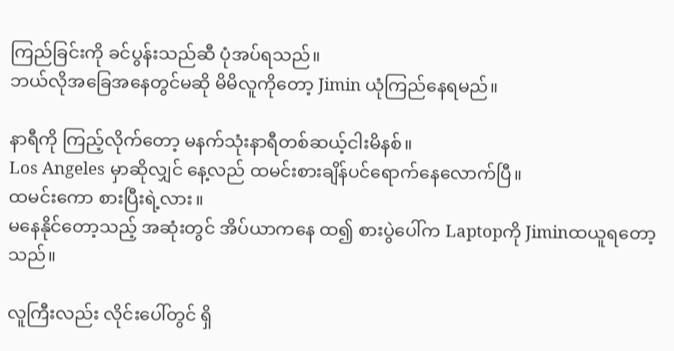ကြည်ခြင်းကို ခင်ပွန်းသည်ဆီ ပုံအပ်ရသည်။
ဘယ်လိုအခြေအနေတွင်မဆို မိမိလူကိုတော့ Jimin ယုံကြည်နေရမည်။

နာရီကို ကြည့်လိုက်တော့ မနက်သုံးနာရီတစ်ဆယ့်ငါးမိနစ်။
Los Angeles မှာဆိုလျှင် နေ့လည် ထမင်းစားချိန်ပင်ရောက်နေလောက်ပြီ။
ထမင်းကော စားပြီးရဲ့လား။
မနေနိုင်တော့သည့် အဆုံးတွင် အိပ်ယာကနေ ထ၍ စားပွဲပေါ်က Laptopကို Jiminထယူရတော့သည်။

လူကြီးလည်း လိုင်းပေါ်တွင် ရှိ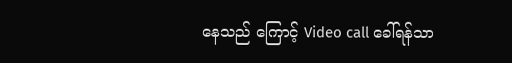နေသည် ကြောင့် Video call ခေါ်ရန်သာ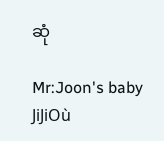ဆုံ

Mr:Joon's baby JiJiOù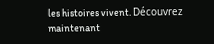les histoires vivent. Découvrez maintenant